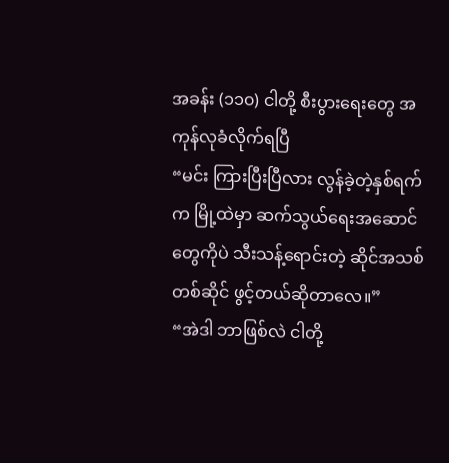အခန်း (၁၁၀) ငါတို့ စီးပွားရေးတွေ အကုန်လုခံလိုက်ရပြီ
“မင်း ကြားပြီးပြီလား လွန်ခဲ့တဲ့နှစ်ရက်က မြို့ထဲမှာ ဆက်သွယ်ရေးအဆောင်တွေကိုပဲ သီးသန့်ရောင်းတဲ့ ဆိုင်အသစ်တစ်ဆိုင် ဖွင့်တယ်ဆိုတာလေ။”
“အဲဒါ ဘာဖြစ်လဲ ငါတို့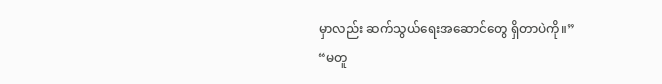မှာလည်း ဆက်သွယ်ရေးအဆောင်တွေ ရှိတာပဲကို။”
“မတူ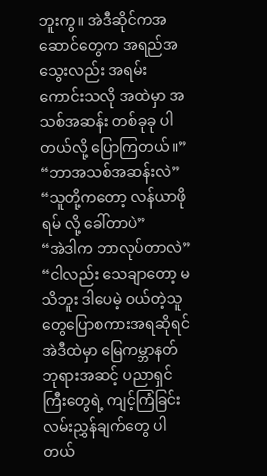ဘူးကွ။ အဲဒီဆိုင်ကအဆောင်တွေက အရည်အသွေးလည်း အရမ်းကောင်းသလို အထဲမှာ အသစ်အဆန်း တစ်ခုခု ပါတယ်လို့ ပြောကြတယ်။”
“ဘာအသစ်အဆန်းလဲ”
“သူတို့ကတော့ လန်ယာဖိုရမ် လို့ ခေါ်တာပဲ”
“အဲဒါက ဘာလုပ်တာလဲ”
“ငါလည်း သေချာတော့ မသိဘူး ဒါပေမဲ့ ဝယ်တဲ့သူတွေပြောစကားအရဆိုရင် အဲဒီထဲမှာ မြေကမ္ဘာနတ်ဘုရားအဆင့် ပညာရှင်ကြီးတွေရဲ့ ကျင့်ကြံခြင်း လမ်းညွှန်ချက်တွေ ပါတယ်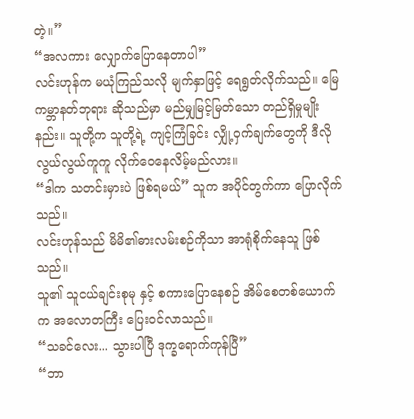တဲ့။”
“အလကား လျှောက်ပြောနေတာပါ”
လင်းဟုန်က မယုံကြည်သလို မျက်နှာဖြင့် ရေရွတ်လိုက်သည်။ မြေကမ္ဘာနတ်ဘုရား ဆိုသည်မှာ မည်မျှမြင့်မြတ်သော တည်ရှိမှုမျိုးနည်း။ သူတို့က သူတို့ရဲ့ ကျင့်ကြံခြင်း လျှို့ဝှက်ချက်တွေကို ဒီလိုလွယ်လွယ်ကူကူ လိုက်ဝေနေလိမ့်မည်လား။
“ဒါက သတင်းမှားပဲ ဖြစ်ရမယ်” သူက အပိုင်တွက်ကာ ပြောလိုက်သည်။
လင်းဟုန်သည် မိမိ၏ဓားလမ်းစဉ်ကိုသာ အာရုံစိုက်နေသူ ဖြစ်သည်။
သူ၏ သူငယ်ချင်းစုမု နှင့် စကားပြောနေစဉ် အိမ်စေတစ်ယောက်က အလောတကြီး ပြေးဝင်လာသည်။
“သခင်လေး... သွားပါပြီ ဒုက္ခရောက်ကုန်ပြီ”
“ဘာ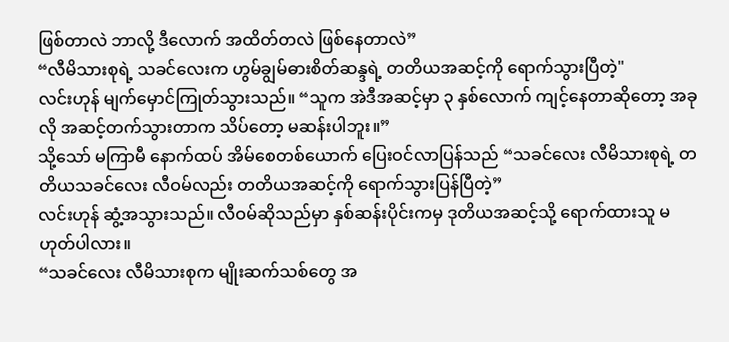ဖြစ်တာလဲ ဘာလို့ ဒီလောက် အထိတ်တလဲ ဖြစ်နေတာလဲ”
“လီမိသားစုရဲ့ သခင်လေးက ဟွမ်ချွမ်ဓားစိတ်ဆန္ဒရဲ့ တတိယအဆင့်ကို ရောက်သွားပြီတဲ့"
လင်းဟုန် မျက်မှောင်ကြုတ်သွားသည်။ “သူက အဲဒီအဆင့်မှာ ၃ နှစ်လောက် ကျင့်နေတာဆိုတော့ အခုလို အဆင့်တက်သွားတာက သိပ်တော့ မဆန်းပါဘူး။”
သို့သော် မကြာမီ နောက်ထပ် အိမ်စေတစ်ယောက် ပြေးဝင်လာပြန်သည် “သခင်လေး လီမိသားစုရဲ့ တတိယသခင်လေး လီဝမ်လည်း တတိယအဆင့်ကို ရောက်သွားပြန်ပြီတဲ့”
လင်းဟုန် ဆွံ့အသွားသည်။ လီဝမ်ဆိုသည်မှာ နှစ်ဆန်းပိုင်းကမှ ဒုတိယအဆင့်သို့ ရောက်ထားသူ မဟုတ်ပါလား။
“သခင်လေး လီမိသားစုက မျိုးဆက်သစ်တွေ အ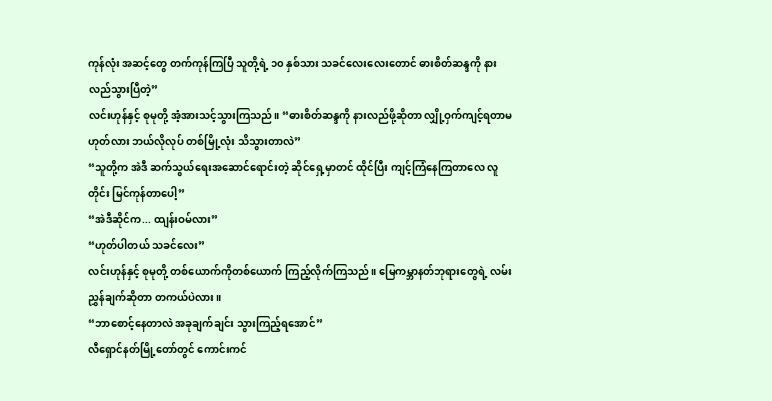ကုန်လုံး အဆင့်တွေ တက်ကုန်ကြပြီ သူတို့ရဲ့ ၁၀ နှစ်သား သခင်လေးလေးတောင် ဓားစိတ်ဆန္ဒကို နားလည်သွားပြီတဲ့”
လင်းဟုန်နှင့် စုမုတို့ အံ့အားသင့်သွားကြသည်။ “ဓားစိတ်ဆန္ဒကို နားလည်ဖို့ဆိုတာ လျှို့ဝှက်ကျင့်ရတာမဟုတ်လား ဘယ်လိုလုပ် တစ်မြို့လုံး သိသွားတာလဲ”
“သူတို့က အဲဒီ ဆက်သွယ်ရေးအဆောင်ရောင်းတဲ့ ဆိုင်ရှေ့မှာတင် ထိုင်ပြီး ကျင့်ကြံနေကြတာလေ လူတိုင်း မြင်ကုန်တာပေါ့”
“အဲဒီဆိုင်က... ထျန်းဝမ်လား”
“ဟုတ်ပါတယ် သခင်လေး”
လင်းဟုန်နှင့် စုမုတို့ တစ်ယောက်ကိုတစ်ယောက် ကြည့်လိုက်ကြသည်။ မြေကမ္ဘာနတ်ဘုရားတွေရဲ့ လမ်းညွှန်ချက်ဆိုတာ တကယ်ပဲလား။
“ဘာစောင့်နေတာလဲ အခုချက်ချင်း သွားကြည့်ရအောင်”
လီရှောင်နတ်မြို့တော်တွင် ကောင်းကင်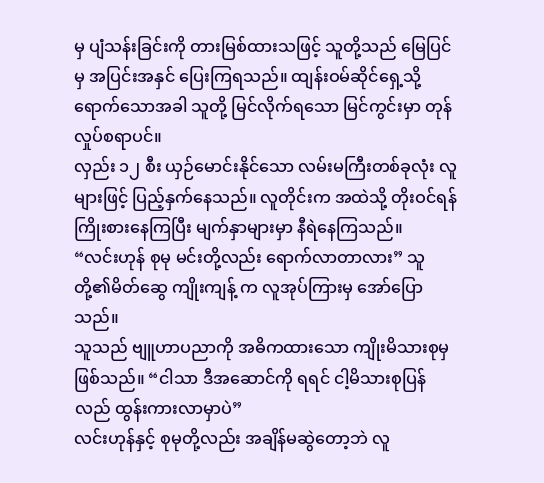မှ ပျံသန်းခြင်းကို တားမြစ်ထားသဖြင့် သူတို့သည် မြေပြင်မှ အပြင်းအနှင် ပြေးကြရသည်။ ထျန်းဝမ်ဆိုင်ရှေ့သို့ ရောက်သောအခါ သူတို့ မြင်လိုက်ရသော မြင်ကွင်းမှာ တုန်လှုပ်စရာပင်။
လှည်း ၁၂ စီး ယှဉ်မောင်းနိုင်သော လမ်းမကြီးတစ်ခုလုံး လူများဖြင့် ပြည့်နှက်နေသည်။ လူတိုင်းက အထဲသို့ တိုးဝင်ရန် ကြိုးစားနေကြပြီး မျက်နှာများမှာ နီရဲနေကြသည်။
“လင်းဟုန် စုမု မင်းတို့လည်း ရောက်လာတာလား” သူတို့၏မိတ်ဆွေ ကျိုးကျန့် က လူအုပ်ကြားမှ အော်ပြောသည်။
သူသည် ဗျူဟာပညာကို အဓိကထားသော ကျိုးမိသားစုမှ ဖြစ်သည်။ “ငါသာ ဒီအဆောင်ကို ရရင် ငါ့မိသားစုပြန်လည် ထွန်းကားလာမှာပဲ”
လင်းဟုန်နှင့် စုမုတို့လည်း အချိန်မဆွဲတော့ဘဲ လူ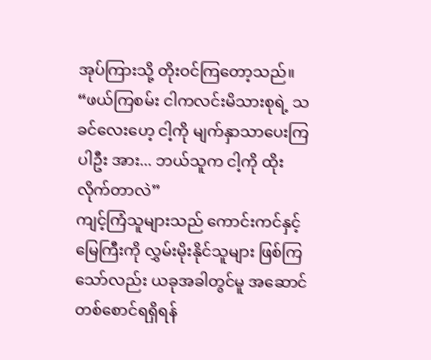အုပ်ကြားသို့ တိုးဝင်ကြတော့သည်။
“ဖယ်ကြစမ်း ငါကလင်းမိသားစုရဲ့ သခင်လေးဟေ့ ငါ့ကို မျက်နှာသာပေးကြပါဦး အား... ဘယ်သူက ငါ့ကို ထိုးလိုက်တာလဲ”
ကျင့်ကြံသူများသည် ကောင်းကင်နှင့် မြေကြီးကို လွှမ်းမိုးနိုင်သူများ ဖြစ်ကြသော်လည်း ယခုအခါတွင်မူ အဆောင်တစ်စောင်ရရှိရန်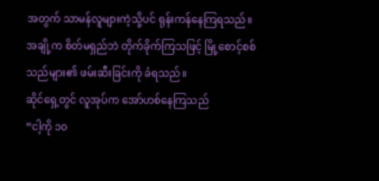အတွက် သာမန်လူများကဲ့သို့ပင် ရုန်းကန်နေကြရသည်။
အချို့က စိတ်မရှည်ဘဲ တိုက်ခိုက်ကြသဖြင့် မြို့စောင့်စစ်သည်များ၏ ဖမ်းဆီးခြင်းကို ခံရသည်။
ဆိုင်ရှေ့တွင် လူအုပ်က အော်ဟစ်နေကြသည်
“ငါ့ကို ၁၀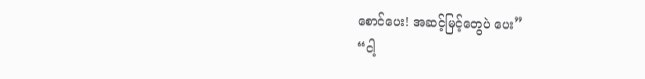စောင်ပေး! အဆင့်မြင့်တွေပဲ ပေး”
“ငါ့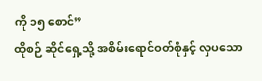ကို ၁၅ စောင်”
ထိုစဉ် ဆိုင်ရှေ့သို့ အစိမ်းရောင်ဝတ်စုံနှင့် လှပသော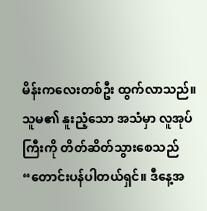မိန်းကလေးတစ်ဦး ထွက်လာသည်။
သူမ၏ နူးညံ့သော အသံမှာ လူအုပ်ကြီးကို တိတ်ဆိတ်သွားစေသည် “တောင်းပန်ပါတယ်ရှင်။ ဒီနေ့အ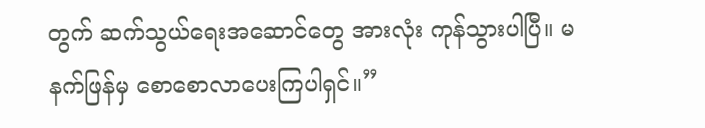တွက် ဆက်သွယ်ရေးအဆောင်တွေ အားလုံး ကုန်သွားပါပြီ။ မနက်ဖြန်မှ စောစောလာပေးကြပါရှင်။”